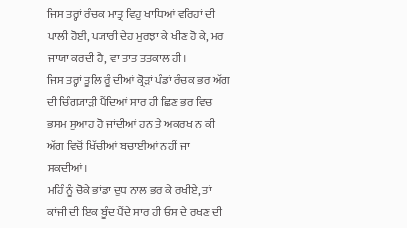ਜਿਸ ਤਰ੍ਹਾਂ ਰੰਚਕ ਮਾਤ੍ਰ ਵਿਹੁ ਖਾਧਿਆਂ ਵਰਿਹਾਂ ਦੀ ਪਾਲੀ ਹੋਈ, ਪ੍ਯਾਰੀ ਦੇਹ ਮੁਰਝਾ ਕੇ ਖੀਣ ਹੋ ਕੇ, ਮਰ ਜਾਯਾ ਕਰਦੀ ਹੈ, ਵਾ ਤਾਤ ਤਤਕਾਲ ਹੀ।
ਜਿਸ ਤਰ੍ਹਾਂ ਤੂਲਿ ਰੂੰ ਦੀਆਂ ਕ੍ਰੋੜਾਂ ਪੰਡਾਂ ਰੰਚਕ ਭਰ ਅੱਗ ਦੀ ਚਿੰਗ੍ਯਾੜੀ ਪੈਂਦਿਆਂ ਸਾਰ ਹੀ ਛਿਣ ਭਰ ਵਿਚ ਭਸਮ ਸੁਆਹ ਹੋ ਜਾਂਦੀਆਂ ਹਨ ਤੇ ਅਕਰਖ ਨ ਕੀ ਅੱਗ ਵਿਚੋਂ ਖਿੱਚੀਆਂ ਬਚਾਈਆਂ ਨਹੀਂ ਜਾ ਸਕਦੀਆਂ।
ਮਹਿੰ ਨੂੰ ਚੋਕੇ ਭਾਂਡਾ ਦੁਧ ਨਾਲ ਭਰ ਕੇ ਰਖੀਏ, ਤਾਂ ਕਾਂਜੀ ਦੀ ਇਕ ਬੂੰਦ ਪੈਂਦੇ ਸਾਰ ਹੀ ਓਸ ਦੇ ਰਖਣ ਦੀ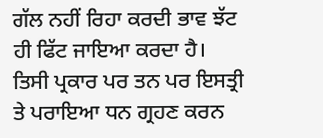ਗੱਲ ਨਹੀਂ ਰਿਹਾ ਕਰਦੀ ਭਾਵ ਝੱਟ ਹੀ ਫਿੱਟ ਜਾਇਆ ਕਰਦਾ ਹੈ।
ਤਿਸੀ ਪ੍ਰਕਾਰ ਪਰ ਤਨ ਪਰ ਇਸਤ੍ਰੀ ਤੇ ਪਰਾਇਆ ਧਨ ਗ੍ਰਹਣ ਕਰਨ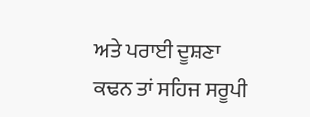ਅਤੇ ਪਰਾਈ ਦੂਸ਼ਣਾ ਕਢਨ ਤਾਂ ਸਹਿਜ ਸਰੂਪੀ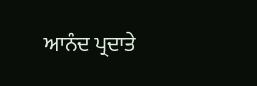ਆਨੰਦ ਪ੍ਰਦਾਤੇ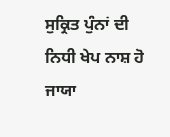ਸੁਕ੍ਰਿਤ ਪੁੰਨਾਂ ਦੀ ਨਿਧੀ ਖੇਪ ਨਾਸ਼ ਹੋ ਜਾਯਾ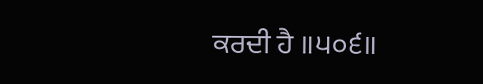ਕਰਦੀ ਹੈ ॥੫੦੬॥